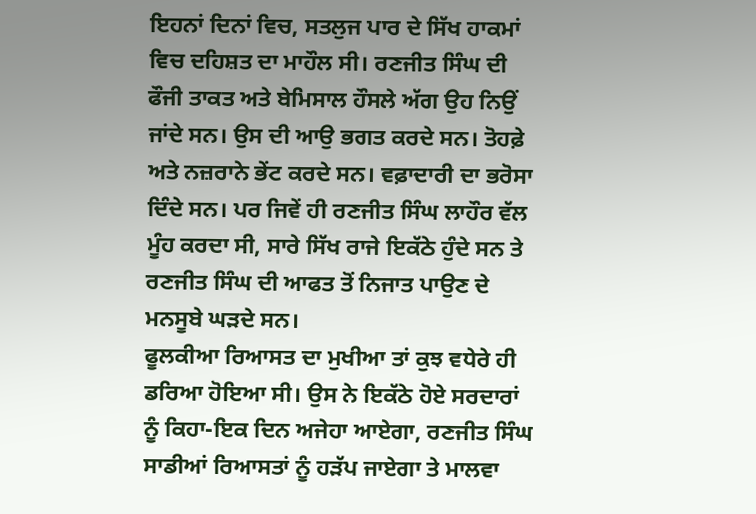ਇਹਨਾਂ ਦਿਨਾਂ ਵਿਚ, ਸਤਲੁਜ ਪਾਰ ਦੇ ਸਿੱਖ ਹਾਕਮਾਂ ਵਿਚ ਦਹਿਸ਼ਤ ਦਾ ਮਾਹੌਲ ਸੀ। ਰਣਜੀਤ ਸਿੰਘ ਦੀ ਫੌਜੀ ਤਾਕਤ ਅਤੇ ਬੇਮਿਸਾਲ ਹੌਸਲੇ ਅੱਗ ਉਹ ਨਿਉਂ ਜਾਂਦੇ ਸਨ। ਉਸ ਦੀ ਆਉ ਭਗਤ ਕਰਦੇ ਸਨ। ਤੋਹਫ਼ੇ ਅਤੇ ਨਜ਼ਰਾਨੇ ਭੇਂਟ ਕਰਦੇ ਸਨ। ਵਫ਼ਾਦਾਰੀ ਦਾ ਭਰੋਸਾ ਦਿੰਦੇ ਸਨ। ਪਰ ਜਿਵੇਂ ਹੀ ਰਣਜੀਤ ਸਿੰਘ ਲਾਹੌਰ ਵੱਲ ਮੂੰਹ ਕਰਦਾ ਸੀ, ਸਾਰੇ ਸਿੱਖ ਰਾਜੇ ਇਕੱਠੇ ਹੁੰਦੇ ਸਨ ਤੇ ਰਣਜੀਤ ਸਿੰਘ ਦੀ ਆਫਤ ਤੋਂ ਨਿਜਾਤ ਪਾਉਣ ਦੇ ਮਨਸੂਬੇ ਘੜਦੇ ਸਨ।
ਫੂਲਕੀਆ ਰਿਆਸਤ ਦਾ ਮੁਖੀਆ ਤਾਂ ਕੁਝ ਵਧੇਰੇ ਹੀ ਡਰਿਆ ਹੋਇਆ ਸੀ। ਉਸ ਨੇ ਇਕੱਠੇ ਹੋਏ ਸਰਦਾਰਾਂ ਨੂੰ ਕਿਹਾ-ਇਕ ਦਿਨ ਅਜੇਹਾ ਆਏਗਾ, ਰਣਜੀਤ ਸਿੰਘ ਸਾਡੀਆਂ ਰਿਆਸਤਾਂ ਨੂੰ ਹੜੱਪ ਜਾਏਗਾ ਤੇ ਮਾਲਵਾ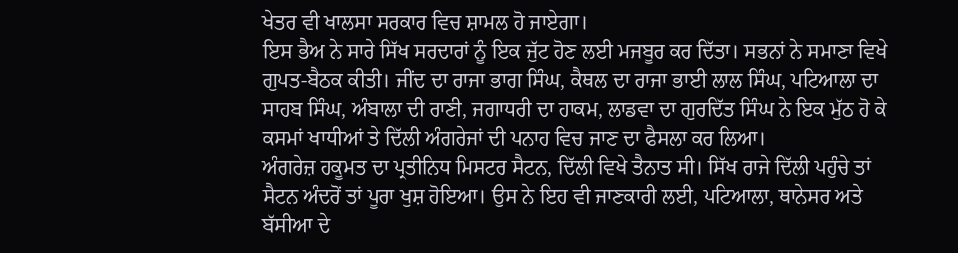ਖੇਤਰ ਵੀ ਖਾਲਸਾ ਸਰਕਾਰ ਵਿਚ ਸ਼ਾਮਲ ਹੋ ਜਾਏਗਾ।
ਇਸ ਭੈਅ ਨੇ ਸਾਰੇ ਸਿੱਖ ਸਰਦਾਰਾਂ ਨੂੰ ਇਕ ਜੁੱਟ ਹੋਣ ਲਈ ਮਜਬੂਰ ਕਰ ਦਿੱਤਾ। ਸਭਨਾਂ ਨੇ ਸਮਾਣਾ ਵਿਖੇ ਗੁਪਤ-ਬੈਠਕ ਕੀਤੀ। ਜੀਂਦ ਦਾ ਰਾਜਾ ਭਾਗ ਸਿੰਘ, ਕੈਥਲ ਦਾ ਰਾਜਾ ਭਾਈ ਲਾਲ ਸਿੰਘ, ਪਟਿਆਲਾ ਦਾ ਸਾਹਬ ਸਿੰਘ, ਅੰਬਾਲਾ ਦੀ ਰਾਣੀ, ਜਗਾਧਰੀ ਦਾ ਹਾਕਮ, ਲਾਡਵਾ ਦਾ ਗੁਰਦਿੱਤ ਸਿੰਘ ਨੇ ਇਕ ਮੁੱਠ ਹੋ ਕੇ ਕਸਮਾਂ ਖਾਧੀਆਂ ਤੇ ਦਿੱਲੀ ਅੰਗਰੇਜਾਂ ਦੀ ਪਨਾਹ ਵਿਚ ਜਾਣ ਦਾ ਫੈਸਲਾ ਕਰ ਲਿਆ।
ਅੰਗਰੇਜ਼ ਹਕੂਮਤ ਦਾ ਪ੍ਰਤੀਨਿਧ ਮਿਸਟਰ ਸੈਟਨ, ਦਿੱਲੀ ਵਿਖੇ ਤੈਨਾਤ ਸੀ। ਸਿੱਖ ਰਾਜੇ ਦਿੱਲੀ ਪਹੁੰਚੇ ਤਾਂ ਸੈਟਨ ਅੰਦਰੋਂ ਤਾਂ ਪੂਰਾ ਖੁਸ਼ ਹੋਇਆ। ਉਸ ਨੇ ਇਹ ਵੀ ਜਾਣਕਾਰੀ ਲਈ, ਪਟਿਆਲਾ, ਥਾਨੇਸਰ ਅਤੇ ਬੱਸੀਆ ਦੇ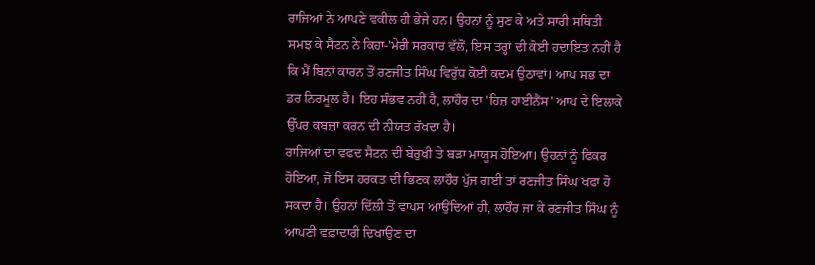ਰਾਜਿਆਂ ਨੇ ਆਪਣੇ ਵਕੀਲ ਹੀ ਭੇਜੇ ਹਨ। ਉਹਨਾਂ ਨੂੰ ਸੁਣ ਕੇ ਅਤੇ ਸਾਰੀ ਸਥਿਤੀ ਸਮਝ ਕੇ ਸੈਟਨ ਨੇ ਕਿਹਾ-'ਮੇਰੀ ਸਰਕਾਰ ਵੱਲੋਂ, ਇਸ ਤਰ੍ਹਾਂ ਦੀ ਕੋਈ ਹਦਾਇਤ ਨਹੀਂ ਹੈ ਕਿ ਮੈਂ ਬਿਨਾਂ ਕਾਰਨ ਤੋਂ ਰਣਜੀਤ ਸਿੰਘ ਵਿਰੁੱਧ ਕੋਈ ਕਦਮ ਉਠਾਵਾਂ। ਆਪ ਸਭ ਦਾ ਡਰ ਨਿਰਮੂਲ ਹੈ। ਇਹ ਸੰਭਵ ਨਹੀਂ ਹੈ, ਲਾਹੌਰ ਦਾ 'ਹਿਜ਼ ਹਾਈਨੈਂਸ' ਆਪ ਦੇ ਇਲਾਕੇ ਉੱਪਰ ਕਬਜ਼ਾ ਕਰਨ ਦੀ ਨੀਯਤ ਰੱਖਦਾ ਹੈ।
ਰਾਜਿਆਂ ਦਾ ਵਫਦ ਸੈਟਨ ਦੀ ਬੇਰੁਖੀ ਤੇ ਬੜਾ ਮਾਯੂਸ ਹੋਇਆ। ਉਹਨਾਂ ਨੂੰ ਫਿਕਰ ਹੋਇਆ, ਜੋ ਇਸ ਹਰਕਤ ਦੀ ਭਿਣਕ ਲਾਹੌਰ ਪੁੱਜ ਗਈ ਤਾਂ ਰਣਜੀਤ ਸਿੰਘ ਖਫਾ ਹੋ ਸਕਦਾ ਹੈ। ਉਹਨਾਂ ਦਿੱਲੀ ਤੋਂ ਵਾਪਸ ਆਉਂਦਿਆਂ ਹੀ, ਲਾਹੌਰ ਜਾ ਕੇ ਰਣਜੀਤ ਸਿੰਘ ਨੂੰ ਆਪਣੀ ਵਫ਼ਾਦਾਰੀ ਦਿਖਾਉਣ ਦਾ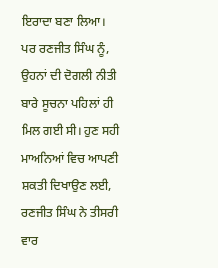ਇਰਾਦਾ ਬਣਾ ਲਿਆ। ਪਰ ਰਣਜੀਤ ਸਿੰਘ ਨੂੰ, ਉਹਨਾਂ ਦੀ ਦੋਗਲੀ ਨੀਤੀ ਬਾਰੇ ਸੂਚਨਾ ਪਹਿਲਾਂ ਹੀ ਮਿਲ ਗਈ ਸੀ। ਹੁਣ ਸਹੀ ਮਾਅਨਿਆਂ ਵਿਚ ਆਪਣੀ ਸ਼ਕਤੀ ਦਿਖਾਉਣ ਲਈ, ਰਣਜੀਤ ਸਿੰਘ ਨੇ ਤੀਸਰੀ ਵਾਰ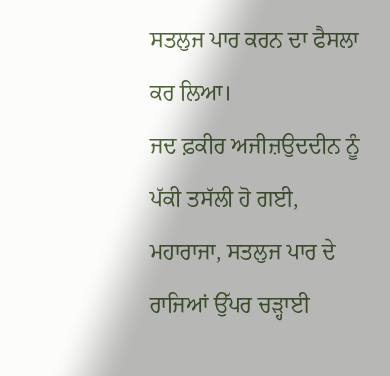ਸਤਲੁਜ ਪਾਰ ਕਰਨ ਦਾ ਫੈਸਲਾ ਕਰ ਲਿਆ।
ਜਦ ਫ਼ਕੀਰ ਅਜੀਜ਼ਉਦਦੀਨ ਨੂੰ ਪੱਕੀ ਤਸੱਲੀ ਹੋ ਗਈ, ਮਹਾਰਾਜਾ, ਸਤਲੁਜ ਪਾਰ ਦੇ ਰਾਜਿਆਂ ਉੱਪਰ ਚੜ੍ਹਾਈ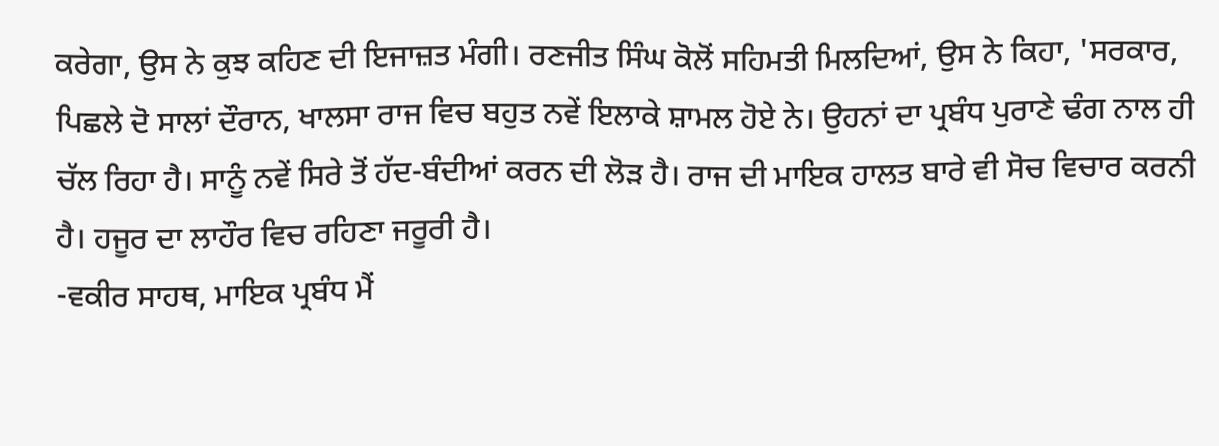ਕਰੇਗਾ, ਉਸ ਨੇ ਕੁਝ ਕਹਿਣ ਦੀ ਇਜਾਜ਼ਤ ਮੰਗੀ। ਰਣਜੀਤ ਸਿੰਘ ਕੋਲੋਂ ਸਹਿਮਤੀ ਮਿਲਦਿਆਂ, ਉਸ ਨੇ ਕਿਹਾ, 'ਸਰਕਾਰ, ਪਿਛਲੇ ਦੋ ਸਾਲਾਂ ਦੌਰਾਨ, ਖਾਲਸਾ ਰਾਜ ਵਿਚ ਬਹੁਤ ਨਵੇਂ ਇਲਾਕੇ ਸ਼ਾਮਲ ਹੋਏ ਨੇ। ਉਹਨਾਂ ਦਾ ਪ੍ਰਬੰਧ ਪੁਰਾਣੇ ਢੰਗ ਨਾਲ ਹੀ ਚੱਲ ਰਿਹਾ ਹੈ। ਸਾਨੂੰ ਨਵੇਂ ਸਿਰੇ ਤੋਂ ਹੱਦ-ਬੰਦੀਆਂ ਕਰਨ ਦੀ ਲੋੜ ਹੈ। ਰਾਜ ਦੀ ਮਾਇਕ ਹਾਲਤ ਬਾਰੇ ਵੀ ਸੋਚ ਵਿਚਾਰ ਕਰਨੀ ਹੈ। ਹਜੂਰ ਦਾ ਲਾਹੌਰ ਵਿਚ ਰਹਿਣਾ ਜਰੂਰੀ ਹੈ।
-ਵਕੀਰ ਸਾਹਥ, ਮਾਇਕ ਪ੍ਰਬੰਧ ਮੈਂ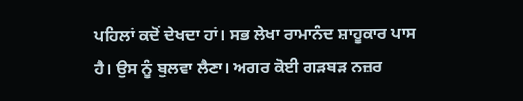ਪਹਿਲਾਂ ਕਦੋਂ ਦੇਖਦਾ ਹਾਂ। ਸਭ ਲੇਖਾ ਰਾਮਾਨੰਦ ਸ਼ਾਹੂਕਾਰ ਪਾਸ ਹੈ। ਉਸ ਨੂੰ ਬੁਲਵਾ ਲੈਣਾ। ਅਗਰ ਕੋਈ ਗੜਬੜ ਨਜ਼ਰ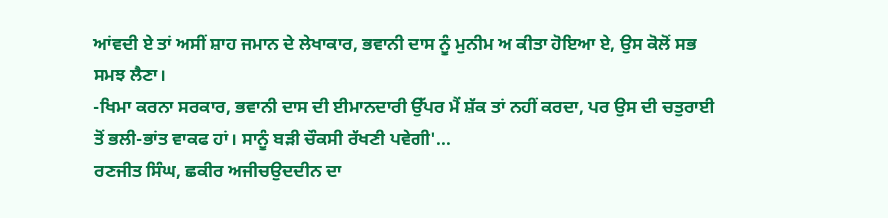ਆਂਵਦੀ ਏ ਤਾਂ ਅਸੀਂ ਸ਼ਾਹ ਜਮਾਨ ਦੇ ਲੇਖਾਕਾਰ, ਭਵਾਨੀ ਦਾਸ ਨੂੰ ਮੁਨੀਮ ਅ ਕੀਤਾ ਹੋਇਆ ਏ, ਉਸ ਕੋਲੋਂ ਸਭ ਸਮਝ ਲੈਣਾ।
-ਖਿਮਾ ਕਰਨਾ ਸਰਕਾਰ, ਭਵਾਨੀ ਦਾਸ ਦੀ ਈਮਾਨਦਾਰੀ ਉੱਪਰ ਮੈਂ ਸ਼ੱਕ ਤਾਂ ਨਹੀਂ ਕਰਦਾ, ਪਰ ਉਸ ਦੀ ਚਤੁਰਾਈ ਤੋਂ ਭਲੀ-ਭਾਂਤ ਵਾਕਫ ਹਾਂ। ਸਾਨੂੰ ਬੜੀ ਚੌਕਸੀ ਰੱਖਣੀ ਪਵੇਗੀ'...
ਰਣਜੀਤ ਸਿੰਘ, ਛਕੀਰ ਅਜੀਚਉਦਦੀਨ ਦਾ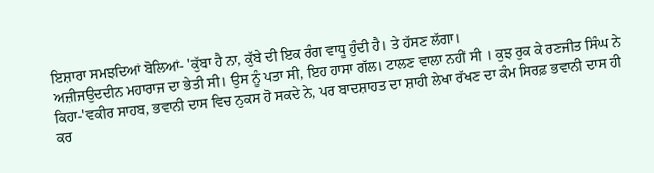ਇਸ਼ਾਰਾ ਸਮਝਦਿਆਂ ਬੋਲਿਆਂ- 'ਕੁੱਬਾ ਹੈ ਨਾ, ਕੁੱਬੇ ਦੀ ਇਕ ਰੰਗ ਵਾਧੂ ਹੁੰਦੀ ਹੈ। ਤੇ ਹੱਸਣ ਲੱਗਾ।
ਅਜ਼ੀਜਉਦਦੀਨ ਮਹਾਰਾਜ ਦਾ ਭੇਤੀ ਸੀ। ਉਸ ਨੂੰ ਪਤਾ ਸੀ, ਇਹ ਹਾਸਾ ਗੱਲ। ਟਾਲਣ ਵਾਲਾ ਨਹੀਂ ਸੀ । ਕੁਝ ਰੁਕ ਕੇ ਰਣਜੀਤ ਸਿੰਘ ਨੇ ਕਿਹਾ-'ਵਕੀਰ ਸਾਹਬ, ਭਵਾਨੀ ਦਾਸ ਵਿਚ ਨੁਕਸ ਹੋ ਸਕਦੇ ਨੇ, ਪਰ ਬਾਦਸ਼ਾਹਤ ਦਾ ਸ਼ਾਹੀ ਲੇਖਾ ਰੱਖਣ ਦਾ ਕੰਮ ਸਿਰਫ਼ ਭਵਾਨੀ ਦਾਸ ਹੀ ਕਰ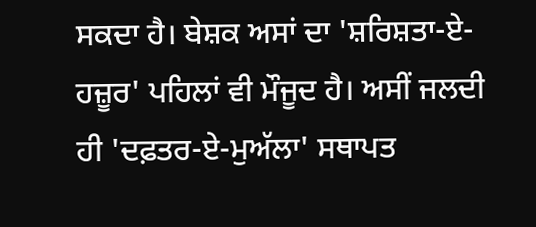ਸਕਦਾ ਹੈ। ਬੇਸ਼ਕ ਅਸਾਂ ਦਾ 'ਸ਼ਰਿਸ਼ਤਾ-ਏ-ਹਜ਼ੂਰ' ਪਹਿਲਾਂ ਵੀ ਮੌਜੂਦ ਹੈ। ਅਸੀਂ ਜਲਦੀ ਹੀ 'ਦਫ਼ਤਰ-ਏ-ਮੁਅੱਲਾ' ਸਥਾਪਤ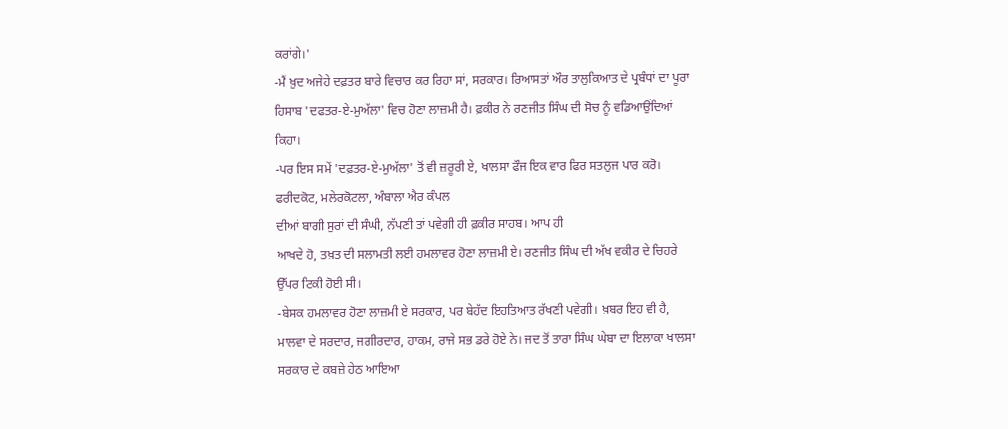ਕਰਾਂਗੇ।'
-ਮੈਂ ਖ਼ੁਦ ਅਜੇਹੇ ਦਫ਼ਤਰ ਬਾਰੇ ਵਿਚਾਰ ਕਰ ਰਿਹਾ ਸਾਂ, ਸਰਕਾਰ। ਰਿਆਸਤਾਂ ਔਰ ਤਾਲੁਕਿਆਤ ਦੇ ਪ੍ਰਬੰਧਾਂ ਦਾ ਪੂਰਾ ਹਿਸਾਬ 'ਦਫਤਰ-ਏ-ਮੁਅੱਲਾ' ਵਿਚ ਹੋਣਾ ਲਾਜ਼ਮੀ ਹੈ। ਫ਼ਕੀਰ ਨੇ ਰਣਜੀਤ ਸਿੰਘ ਦੀ ਸੋਚ ਨੂੰ ਵਡਿਆਉਂਦਿਆਂ ਕਿਹਾ।
-ਪਰ ਇਸ ਸਮੇਂ 'ਦਫ਼ਤਰ-ਏ-ਮੁਅੱਲਾ' ਤੋਂ ਵੀ ਜ਼ਰੂਰੀ ਏ, ਖਾਲਸਾ ਫੌਜ ਇਕ ਵਾਰ ਫਿਰ ਸਤਲੁਜ ਪਾਰ ਕਰੋ। ਫਰੀਦਕੋਟ, ਮਲੇਰਕੋਟਲਾ, ਅੰਬਾਲਾ ਐਰ ਕੰਪਲ
ਦੀਆਂ ਬਾਗੀ ਸੁਰਾਂ ਦੀ ਸੰਘੀ, ਨੱਪਣੀ ਤਾਂ ਪਵੇਗੀ ਹੀ ਫ਼ਕੀਰ ਸਾਹਬ। ਆਪ ਹੀ
ਆਖਦੇ ਹੋ, ਤਖ਼ਤ ਦੀ ਸਲਾਮਤੀ ਲਈ ਹਮਲਾਵਰ ਹੋਣਾ ਲਾਜ਼ਮੀ ਏ। ਰਣਜੀਤ ਸਿੰਘ ਦੀ ਅੱਖ ਵਕੀਰ ਦੇ ਚਿਹਰੇ ਉੱਪਰ ਟਿਕੀ ਹੋਈ ਸੀ।
-ਬੇਸਕ ਹਮਲਾਵਰ ਹੋਣਾ ਲਾਜ਼ਮੀ ਏ ਸਰਕਾਰ, ਪਰ ਬੇਹੱਦ ਇਹਤਿਆਤ ਰੱਖਣੀ ਪਵੇਗੀ। ਖ਼ਬਰ ਇਹ ਵੀ ਹੈ, ਮਾਲਵਾ ਦੇ ਸਰਦਾਰ, ਜਗੀਰਦਾਰ, ਹਾਕਮ, ਰਾਜੇ ਸਭ ਡਰੇ ਹੋਏ ਨੇ। ਜਦ ਤੋਂ ਤਾਰਾ ਸਿੰਘ ਘੇਬਾ ਦਾ ਇਲਾਕਾ ਖਾਲਸਾ ਸਰਕਾਰ ਦੇ ਕਬਜ਼ੇ ਹੇਠ ਆਇਆ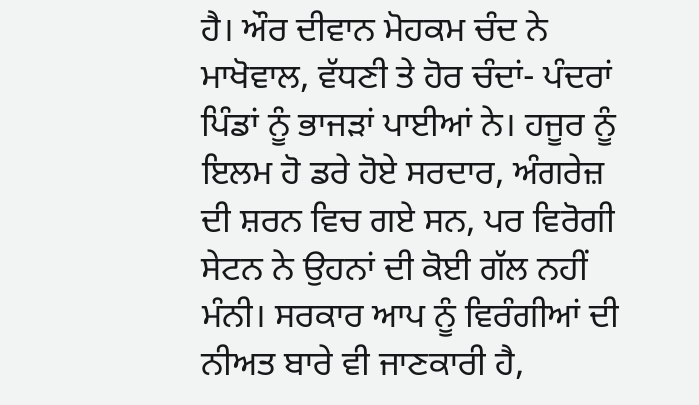ਹੈ। ਔਰ ਦੀਵਾਨ ਮੋਹਕਮ ਚੰਦ ਨੇ ਮਾਖੋਵਾਲ, ਵੱਧਣੀ ਤੇ ਹੋਰ ਚੰਦਾਂ- ਪੰਦਰਾਂ ਪਿੰਡਾਂ ਨੂੰ ਭਾਜੜਾਂ ਪਾਈਆਂ ਨੇ। ਹਜੂਰ ਨੂੰ ਇਲਮ ਹੋ ਡਰੇ ਹੋਏ ਸਰਦਾਰ, ਅੰਗਰੇਜ਼ ਦੀ ਸ਼ਰਨ ਵਿਚ ਗਏ ਸਨ, ਪਰ ਵਿਰੋਗੀ ਸੇਟਨ ਨੇ ਉਹਨਾਂ ਦੀ ਕੋਈ ਗੱਲ ਨਹੀਂ ਮੰਨੀ। ਸਰਕਾਰ ਆਪ ਨੂੰ ਵਿਰੰਗੀਆਂ ਦੀ ਨੀਅਤ ਬਾਰੇ ਵੀ ਜਾਣਕਾਰੀ ਹੈ,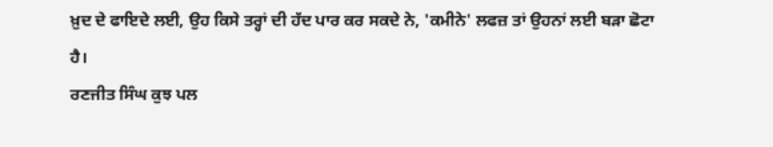ਖ਼ੁਦ ਦੇ ਫਾਇਦੇ ਲਈ, ਉਹ ਕਿਸੇ ਤਰ੍ਹਾਂ ਦੀ ਹੱਦ ਪਾਰ ਕਰ ਸਕਦੇ ਨੇ, 'ਕਮੀਨੇ' ਲਫਜ਼ ਤਾਂ ਉਹਨਾਂ ਲਈ ਬੜਾ ਛੋਟਾ ਹੈ।
ਰਣਜੀਤ ਸਿੰਘ ਕੁਝ ਪਲ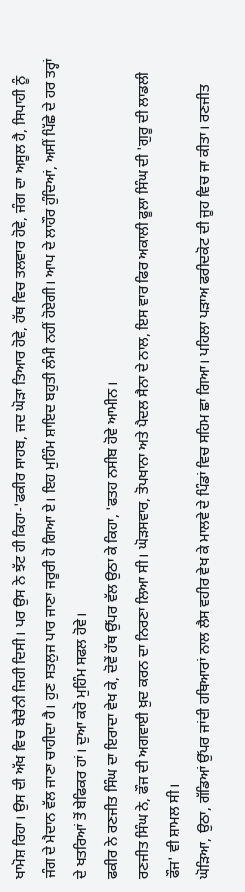ਖਾਮੋਸ਼ ਰਿਹਾ। ਉਸ ਦੀ ਅੱਖ ਵਿਚ ਬੇਚੈਨੀ ਜਿਹੀ ਦਿਸੀ। ਪਰ ਉਸ ਨੇ ਝੱਟ ਹੀ ਕਿਹਾ-'ਫਕੀਰ ਸਾਹਬ, ਜਦ ਘੋੜਾ ਤਿਆਰ ਹੋਵੇ, ਹੱਥ ਵਿਚ ਤਲਵਾਰ ਹੋਵੇ, ਜੰਗ ਦਾ ਅਸੂਲ ਹੈ, ਸਿਪਾਹੀ ਨੂੰ ਜੰਗ ਦੇ ਮੈਦਾਨ ਵੱਲ ਜਾਣਾ ਚਾਹੀਦਾ ਹੈ। ਹੁਣ ਸਤਲੁਜ ਪਾਰ ਜਾਣਾ ਜਰੂਰੀ ਹੋ ਗਿਆ ਏ। ਇਹ ਮੁਹਿੰਮ ਸ਼ਾਇਦ ਬਹੁਤੀ ਲੰਮੀ ਨਹੀਂ ਹੋਏਗੀ। ਆਪ ਦੇ ਲਾਹੌਰ ਹੁੰਦਿਆਂ, ਅਸੀਂ ਪਿੱਛੇ ਦੇ ਹਰ ਤਰ੍ਹਾਂ ਦੇ ਖਤਰਿਆਂ ਤੋਂ ਬੇਫਿਕਰ ਹਾਂ। ਦੁਆ ਕਰੋ ਮੁਹਿੰਮ ਸਫਲ ਹੋਵੇ।
ਫਕੀਰ ਨੇ ਰਣਜੀਤ ਸਿੰਘ ਦਾ ਇਰਾਦਾ ਵੇਖ ਕੇ, ਦੋਵੇਂ ਹੱਥ ਉੱਪਰ ਵੱਲ ਉਠਾ ਕੇ ਕਿਹਾ, 'ਫਤਹ ਨਸੀਬ ਹੋਵੇ ਆਮੀਨ।
ਰਣਜੀਤ ਸਿੰਘ ਨੇ, ਫੌਜ ਦੀ ਅਗਵਾਈ ਖ਼ੁਦ ਕਰਨ ਦਾ ਨਿਰਣਾ ਲਿਆ ਸੀ। ਘੋੜਸਵਾਰ, ਤੋਪਖਾਨਾ ਅਤੇ ਪੈਦਲ ਸੈਨਾ ਦੇ ਨਾਲ, ਇਸ ਵਾਰ ਫਿਰ ਅਕਾਲੀ ਫੂਲਾ ਸਿੰਘ ਦੀ 'ਗੁਰੂ ਦੀ ਲਾਡਲੀ ਫੌਜ' ਵੀ ਸ਼ਾਮਲ ਸੀ।
ਘੋੜਿਆ, ਉਠਾ, ਗੱਡਿਆਂ ਉੱਪਰ ਜਾਂਦੀ ਹਥਿਆਰਾਂ ਨਾਲ ਲੈਸ ਵਹੀਰ ਵੇਖ ਕੇ ਮਾਲਵੇ ਦੇ ਪਿੰਡਾਂ ਵਿਚ ਸਹਿਮ ਛਾ ਗਿਆ। ਪਹਿਲਾ ਪੜਾਅ ਫਰੀਦਕੋਟ ਦੀ ਜੂਹ ਵਿਚ ਜਾ ਕੀਤਾ। ਰਣਜੀਤ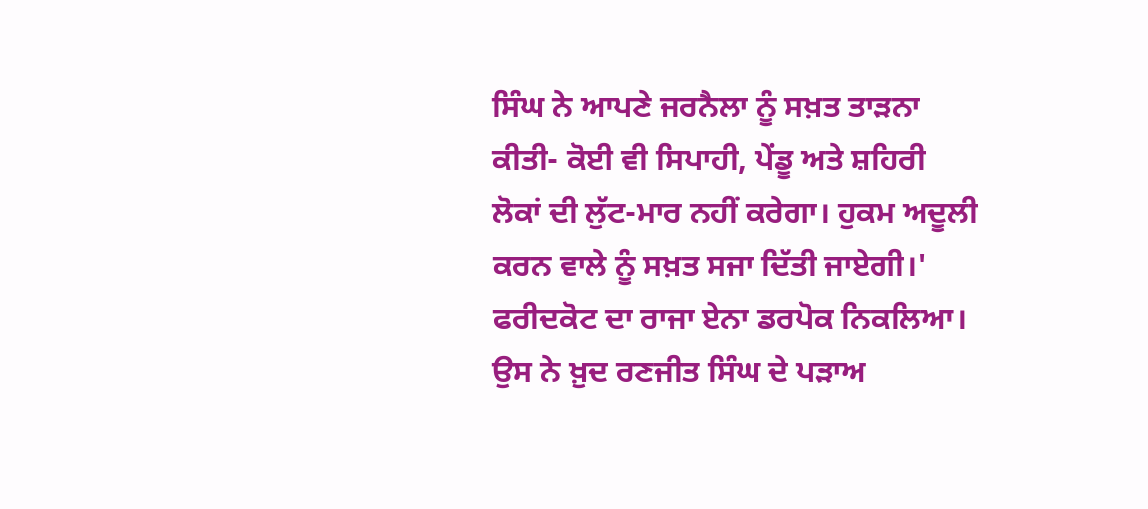ਸਿੰਘ ਨੇ ਆਪਣੇ ਜਰਨੈਲਾ ਨੂੰ ਸਖ਼ਤ ਤਾੜਨਾ ਕੀਤੀ- ਕੋਈ ਵੀ ਸਿਪਾਹੀ, ਪੇਂਡੂ ਅਤੇ ਸ਼ਹਿਰੀ ਲੋਕਾਂ ਦੀ ਲੁੱਟ-ਮਾਰ ਨਹੀਂ ਕਰੇਗਾ। ਹੁਕਮ ਅਦੂਲੀ ਕਰਨ ਵਾਲੇ ਨੂੰ ਸਖ਼ਤ ਸਜਾ ਦਿੱਤੀ ਜਾਏਗੀ।'
ਫਰੀਦਕੋਟ ਦਾ ਰਾਜਾ ਏਨਾ ਡਰਪੋਕ ਨਿਕਲਿਆ। ਉਸ ਨੇ ਖ਼ੁਦ ਰਣਜੀਤ ਸਿੰਘ ਦੇ ਪੜਾਅ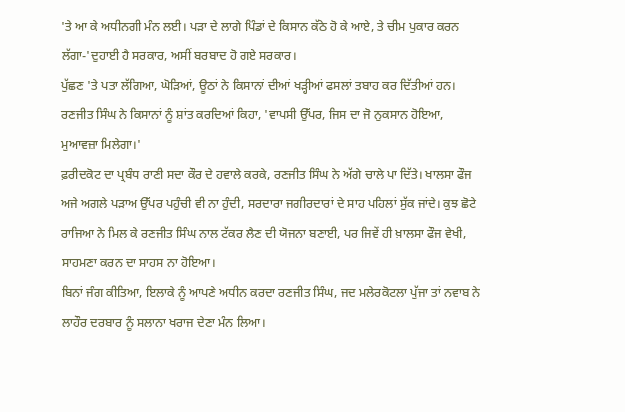'ਤੇ ਆ ਕੇ ਅਧੀਨਗੀ ਮੰਨ ਲਈ। ਪੜਾ ਦੇ ਲਾਗੇ ਪਿੰਡਾਂ ਦੇ ਕਿਸਾਨ ਕੱਠੇ ਹੋ ਕੇ ਆਏ, ਤੇ ਚੀਮ ਪੁਕਾਰ ਕਰਨ ਲੱਗਾ-'ਦੁਹਾਈ ਹੈ ਸਰਕਾਰ, ਅਸੀਂ ਬਰਬਾਦ ਹੋ ਗਏ ਸਰਕਾਰ।
ਪੁੱਛਣ 'ਤੇ ਪਤਾ ਲੱਗਿਆ, ਘੋੜਿਆਂ, ਊਠਾਂ ਨੇ ਕਿਸਾਨਾਂ ਦੀਆਂ ਖੜ੍ਹੀਆਂ ਫਸਲਾਂ ਤਬਾਹ ਕਰ ਦਿੱਤੀਆਂ ਹਨ।
ਰਣਜੀਤ ਸਿੰਘ ਨੇ ਕਿਸਾਨਾਂ ਨੂੰ ਸ਼ਾਂਤ ਕਰਦਿਆਂ ਕਿਹਾ, 'ਵਾਪਸੀ ਉੱਪਰ, ਜਿਸ ਦਾ ਜੋ ਨੁਕਸਾਨ ਹੋਇਆ, ਮੁਆਵਜ਼ਾ ਮਿਲੇਗਾ।'
ਫ਼ਰੀਦਕੋਟ ਦਾ ਪ੍ਰਬੰਧ ਰਾਣੀ ਸਦਾ ਕੌਰ ਦੇ ਹਵਾਲੇ ਕਰਕੇ, ਰਣਜੀਤ ਸਿੰਘ ਨੇ ਅੱਗੇ ਚਾਲੇ ਪਾ ਦਿੱਤੇ। ਖਾਲਸਾ ਫੌਜ ਅਜੇ ਅਗਲੇ ਪੜਾਅ ਉੱਪਰ ਪਹੁੰਚੀ ਵੀ ਨਾ ਹੁੰਦੀ, ਸਰਦਾਰਾ ਜਗੀਰਦਾਰਾਂ ਦੇ ਸਾਹ ਪਹਿਲਾਂ ਸੁੱਕ ਜਾਂਦੇ। ਕੁਝ ਛੋਟੇ ਰਾਜਿਆ ਨੇ ਮਿਲ ਕੇ ਰਣਜੀਤ ਸਿੰਘ ਨਾਲ ਟੱਕਰ ਲੈਣ ਦੀ ਯੋਜਨਾ ਬਣਾਈ, ਪਰ ਜਿਵੇਂ ਹੀ ਖ਼ਾਲਸਾ ਫੌਜ ਵੇਖੀ, ਸਾਹਮਣਾ ਕਰਨ ਦਾ ਸਾਹਸ ਨਾ ਹੋਇਆ।
ਬਿਨਾਂ ਜੰਗ ਕੀਤਿਆ, ਇਲਾਕੇ ਨੂੰ ਆਪਣੇ ਅਧੀਨ ਕਰਦਾ ਰਣਜੀਤ ਸਿੰਘ, ਜਦ ਮਲੇਰਕੋਟਲਾ ਪੁੱਜਾ ਤਾਂ ਨਵਾਬ ਨੇ ਲਾਹੌਰ ਦਰਬਾਰ ਨੂੰ ਸਲਾਨਾ ਖਰਾਜ ਦੇਣਾ ਮੰਨ ਲਿਆ।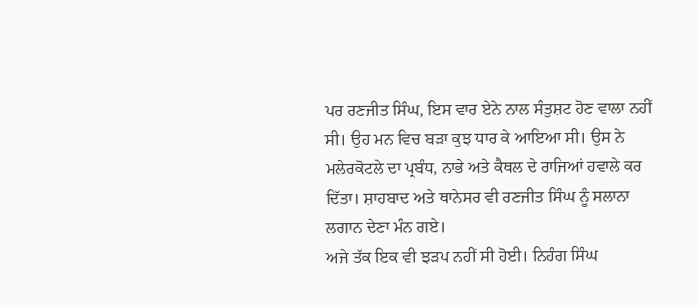ਪਰ ਰਣਜੀਤ ਸਿੰਘ, ਇਸ ਵਾਰ ਏਨੇ ਨਾਲ ਸੰਤੁਸ਼ਟ ਹੋਣ ਵਾਲਾ ਨਹੀਂ ਸੀ। ਉਹ ਮਨ ਵਿਚ ਬੜਾ ਕੁਝ ਧਾਰ ਕੇ ਆਇਆ ਸੀ। ਉਸ ਨੇ ਮਲੇਰਕੋਟਲੇ ਦਾ ਪ੍ਰਬੰਧ, ਨਾਭੇ ਅਤੇ ਕੈਥਲ ਦੇ ਰਾਜਿਆਂ ਹਵਾਲੇ ਕਰ ਦਿੱਤਾ। ਸ਼ਾਹਬਾਦ ਅਤੇ ਥਾਨੇਸਰ ਵੀ ਰਣਜੀਤ ਸਿੰਘ ਨੂੰ ਸਲਾਨਾ ਲਗਾਨ ਦੇਣਾ ਮੰਨ ਗਏ।
ਅਜੇ ਤੱਕ ਇਕ ਵੀ ਝੜਪ ਨਹੀਂ ਸੀ ਹੋਈ। ਨਿਹੰਗ ਸਿੰਘ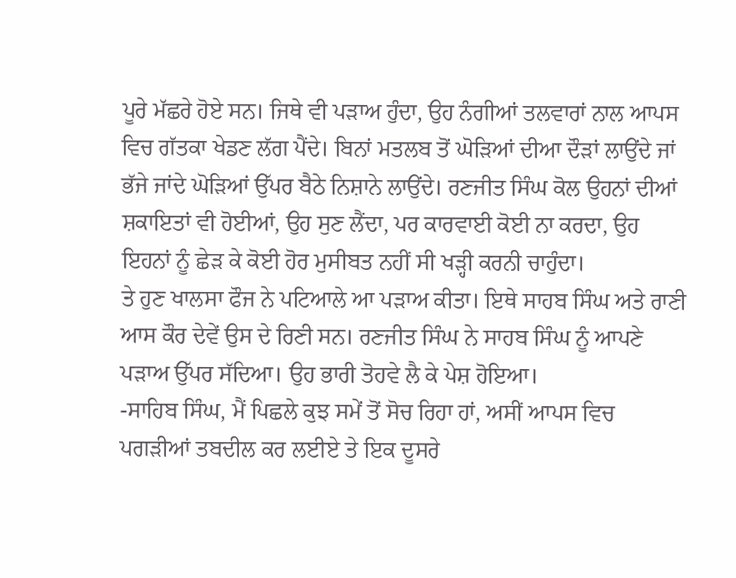ਪੂਰੇ ਮੱਛਰੇ ਹੋਏ ਸਨ। ਜਿਥੇ ਵੀ ਪੜਾਅ ਹੁੰਦਾ, ਉਹ ਨੰਗੀਆਂ ਤਲਵਾਰਾਂ ਨਾਲ ਆਪਸ ਵਿਚ ਗੱਤਕਾ ਖੇਡਣ ਲੱਗ ਪੈਂਦੇ। ਬਿਨਾਂ ਮਤਲਬ ਤੋਂ ਘੋੜਿਆਂ ਦੀਆ ਦੌੜਾਂ ਲਾਉਂਦੇ ਜਾਂ ਭੱਜੇ ਜਾਂਦੇ ਘੋੜਿਆਂ ਉੱਪਰ ਬੈਠੇ ਨਿਸ਼ਾਨੇ ਲਾਉਂਦੇ। ਰਣਜੀਤ ਸਿੰਘ ਕੋਲ ਉਹਨਾਂ ਦੀਆਂ ਸ਼ਕਾਇਤਾਂ ਵੀ ਹੋਈਆਂ, ਉਹ ਸੁਣ ਲੈਂਦਾ, ਪਰ ਕਾਰਵਾਈ ਕੋਈ ਨਾ ਕਰਦਾ, ਉਹ ਇਹਨਾਂ ਨੂੰ ਛੇੜ ਕੇ ਕੋਈ ਹੋਰ ਮੁਸੀਬਤ ਨਹੀਂ ਸੀ ਖੜ੍ਹੀ ਕਰਨੀ ਚਾਹੁੰਦਾ।
ਤੇ ਹੁਣ ਖਾਲਸਾ ਫੌਜ ਨੇ ਪਟਿਆਲੇ ਆ ਪੜਾਅ ਕੀਤਾ। ਇਥੇ ਸਾਹਬ ਸਿੰਘ ਅਤੇ ਰਾਣੀ ਆਸ ਕੌਰ ਦੇਵੇਂ ਉਸ ਦੇ ਰਿਣੀ ਸਨ। ਰਣਜੀਤ ਸਿੰਘ ਨੇ ਸਾਹਬ ਸਿੰਘ ਨੂੰ ਆਪਣੇ ਪੜਾਅ ਉੱਪਰ ਸੱਦਿਆ। ਉਹ ਭਾਰੀ ਤੋਹਵੇ ਲੈ ਕੇ ਪੇਸ਼ ਹੋਇਆ।
-ਸਾਹਿਬ ਸਿੰਘ, ਮੈਂ ਪਿਛਲੇ ਕੁਝ ਸਮੇਂ ਤੋਂ ਸੋਚ ਰਿਹਾ ਹਾਂ, ਅਸੀਂ ਆਪਸ ਵਿਚ ਪਗੜੀਆਂ ਤਬਦੀਲ ਕਰ ਲਈਏ ਤੇ ਇਕ ਦੂਸਰੇ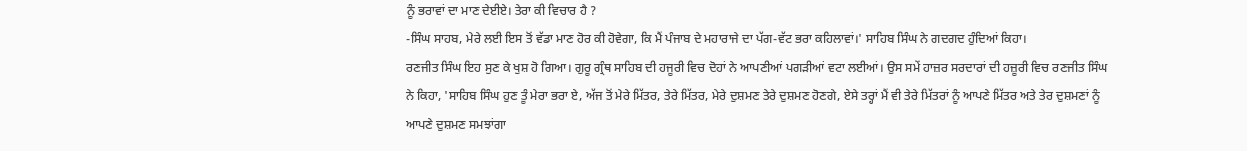ਨੂੰ ਭਰਾਵਾਂ ਦਾ ਮਾਣ ਦੇਈਏ। ਤੇਰਾ ਕੀ ਵਿਚਾਰ ਹੈ ?
-ਸਿੰਘ ਸਾਹਬ, ਮੇਰੇ ਲਈ ਇਸ ਤੋਂ ਵੱਡਾ ਮਾਣ ਹੋਰ ਕੀ ਹੋਵੇਗਾ, ਕਿ ਮੈਂ ਪੰਜਾਬ ਦੇ ਮਹਾਰਾਜੇ ਦਾ ਪੱਗ-ਵੱਟ ਭਰਾ ਕਹਿਲਾਵਾਂ।' ਸਾਹਿਬ ਸਿੰਘ ਨੇ ਗਦਗਦ ਹੁੰਦਿਆਂ ਕਿਹਾ।
ਰਣਜੀਤ ਸਿੰਘ ਇਹ ਸੁਣ ਕੇ ਖੁਸ਼ ਹੋ ਗਿਆ। ਗੁਰੂ ਗ੍ਰੰਥ ਸਾਹਿਬ ਦੀ ਹਜੂਰੀ ਵਿਚ ਦੋਹਾਂ ਨੇ ਆਪਣੀਆਂ ਪਗੜੀਆਂ ਵਟਾ ਲਈਆਂ। ਉਸ ਸਮੇਂ ਹਾਜ਼ਰ ਸਰਦਾਰਾਂ ਦੀ ਹਜ਼ੂਰੀ ਵਿਚ ਰਣਜੀਤ ਸਿੰਘ ਨੇ ਕਿਹਾ, 'ਸਾਹਿਬ ਸਿੰਘ ਹੁਣ ਤੂੰ ਮੇਰਾ ਭਰਾ ਏ, ਅੱਜ ਤੋਂ ਮੇਰੇ ਮਿੱਤਰ, ਤੇਰੇ ਮਿੱਤਰ, ਮੇਰੇ ਦੁਸ਼ਮਣ ਤੇਰੇ ਦੁਸ਼ਮਣ ਹੋਣਗੇ, ਏਸੇ ਤਰ੍ਹਾਂ ਮੈਂ ਵੀ ਤੇਰੇ ਮਿੱਤਰਾਂ ਨੂੰ ਆਪਣੇ ਮਿੱਤਰ ਅਤੇ ਤੇਰ ਦੁਸ਼ਮਣਾਂ ਨੂੰ ਆਪਣੇ ਦੁਸ਼ਮਣ ਸਮਝਾਂਗਾ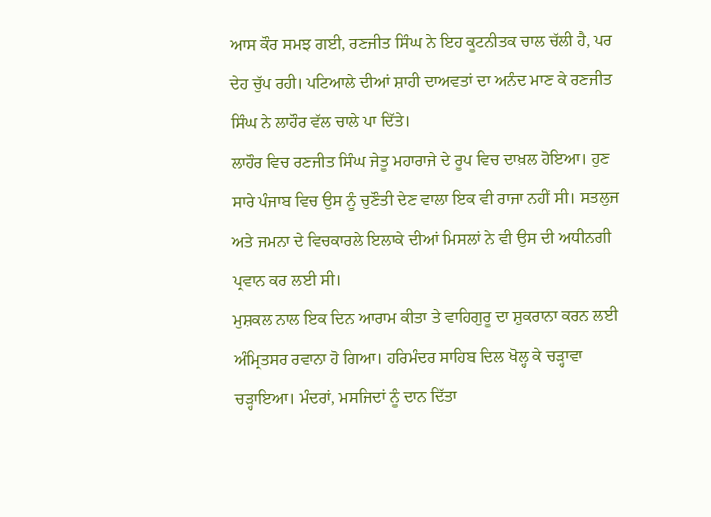ਆਸ ਕੌਰ ਸਮਝ ਗਈ, ਰਣਜੀਤ ਸਿੰਘ ਨੇ ਇਹ ਕੂਟਨੀਤਕ ਚਾਲ ਚੱਲੀ ਹੈ, ਪਰ ਦੇਹ ਚੁੱਪ ਰਹੀ। ਪਟਿਆਲੇ ਦੀਆਂ ਸ਼ਾਹੀ ਦਾਅਵਤਾਂ ਦਾ ਅਨੰਦ ਮਾਣ ਕੇ ਰਣਜੀਤ ਸਿੰਘ ਨੇ ਲਾਹੌਰ ਵੱਲ ਚਾਲੇ ਪਾ ਦਿੱਤੇ।
ਲਾਹੌਰ ਵਿਚ ਰਣਜੀਤ ਸਿੰਘ ਜੇਤੂ ਮਹਾਰਾਜੇ ਦੇ ਰੂਪ ਵਿਚ ਦਾਖ਼ਲ ਹੋਇਆ। ਹੁਣ ਸਾਰੇ ਪੰਜਾਬ ਵਿਚ ਉਸ ਨੂੰ ਚੁਣੌਤੀ ਦੇਣ ਵਾਲਾ ਇਕ ਵੀ ਰਾਜਾ ਨਹੀਂ ਸੀ। ਸਤਲੁਜ ਅਤੇ ਜਮਨਾ ਦੇ ਵਿਚਕਾਰਲੇ ਇਲਾਕੇ ਦੀਆਂ ਮਿਸਲਾਂ ਨੇ ਵੀ ਉਸ ਦੀ ਅਧੀਨਗੀ ਪ੍ਰਵਾਨ ਕਰ ਲਈ ਸੀ।
ਮੁਸ਼ਕਲ ਨਾਲ ਇਕ ਦਿਨ ਆਰਾਮ ਕੀਤਾ ਤੇ ਵਾਹਿਗੁਰੂ ਦਾ ਸ਼ੁਕਰਾਨਾ ਕਰਨ ਲਈ ਅੰਮ੍ਰਿਤਸਰ ਰਵਾਨਾ ਹੋ ਗਿਆ। ਹਰਿਮੰਦਰ ਸਾਹਿਬ ਦਿਲ ਖੋਲ੍ਹ ਕੇ ਚੜ੍ਹਾਵਾ ਚੜ੍ਹਾਇਆ। ਮੰਦਰਾਂ, ਮਸਜਿਦਾਂ ਨੂੰ ਦਾਨ ਦਿੱਤਾ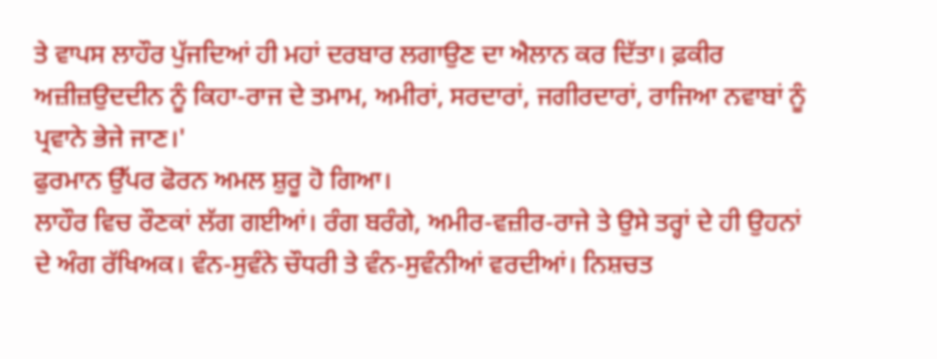ਤੇ ਵਾਪਸ ਲਾਹੌਰ ਪੁੱਜਦਿਆਂ ਹੀ ਮਹਾਂ ਦਰਬਾਰ ਲਗਾਉਣ ਦਾ ਐਲਾਨ ਕਰ ਦਿੱਤਾ। ਫ਼ਕੀਰ ਅਜ਼ੀਜ਼ਉਦਦੀਨ ਨੂੰ ਕਿਹਾ-ਰਾਜ ਦੇ ਤਮਾਮ, ਅਮੀਰਾਂ, ਸਰਦਾਰਾਂ, ਜਗੀਰਦਾਰਾਂ, ਰਾਜਿਆ ਨਵਾਬਾਂ ਨੂੰ ਪ੍ਰਵਾਨੇ ਭੇਜੇ ਜਾਣ।'
ਫੁਰਮਾਨ ਉੱਪਰ ਫੋਰਨ ਅਮਲ ਸ਼ੁਰੂ ਹੋ ਗਿਆ।
ਲਾਹੌਰ ਵਿਚ ਰੌਣਕਾਂ ਲੱਗ ਗਈਆਂ। ਰੰਗ ਬਰੰਗੇ, ਅਮੀਰ-ਵਜ਼ੀਰ-ਰਾਜੇ ਤੇ ਉਸੇ ਤਰ੍ਹਾਂ ਦੇ ਹੀ ਉਹਨਾਂ ਦੇ ਅੰਗ ਰੱਖਿਅਕ। ਵੰਨ-ਸੁਵੰਨੇ ਚੌਧਰੀ ਤੇ ਵੰਨ-ਸੁਵੰਨੀਆਂ ਵਰਦੀਆਂ। ਨਿਸ਼ਚਤ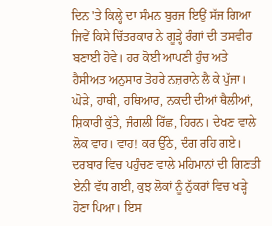ਦਿਨ 'ਤੇ ਕਿਲ੍ਹੇ ਦਾ ਸੰਮਨ ਬੁਰਜ ਇਉਂ ਸੱਜ ਗਿਆ ਜਿਵੇਂ ਕਿਸੇ ਚਿੱਤਰਕਾਰ ਨੇ ਗੂੜ੍ਹੇ ਰੰਗਾਂ ਦੀ ਤਸਵੀਰ ਬਣਾਈ ਹੋਵੇ। ਹਰ ਕੋਈ ਆਪਣੀ ਹੁੰਚ ਅਤੇ ਹੈਸੀਅਤ ਅਨੁਸਾਰ ਤੋਹਰੇ ਨਜ਼ਰਾਨੇ ਲੈ ਕੇ ਪੁੱਜਾ। ਘੋੜੇ, ਹਾਥੀ, ਹਥਿਆਰ, ਨਕਦੀ ਦੀਆਂ ਥੈਲੀਆਂ, ਸ਼ਿਕਾਰੀ ਕੁੱਤੇ, ਜੰਗਲੀ ਰਿੱਛ, ਹਿਰਨ। ਦੇਖਣ ਵਾਲੇ ਲੋਕ ਵਾਹ। ਵਾਹ! ਕਰ ਉੱਠੇ, ਦੰਗ ਰਹਿ ਗਏ। ਦਰਬਾਰ ਵਿਚ ਪਹੁੰਚਣ ਵਾਲੇ ਮਹਿਮਾਨਾਂ ਦੀ ਗਿਣਤੀ ਏਨੀ ਵੱਧ ਗਈ, ਕੁਝ ਲੋਕਾਂ ਨੂੰ ਨੁੱਕਰਾਂ ਵਿਚ ਖੜ੍ਹੇ ਹੋਣਾ ਪਿਆ। ਇਸ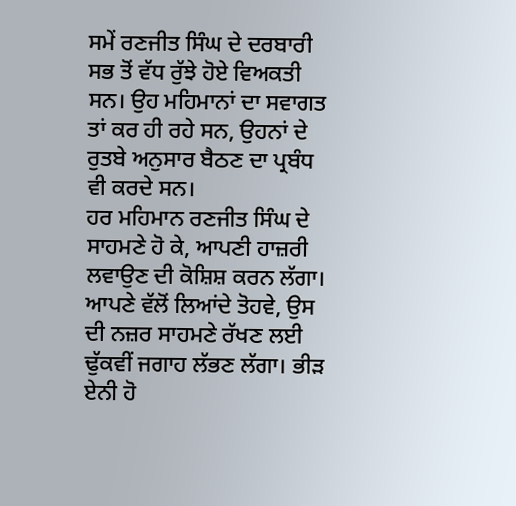ਸਮੇਂ ਰਣਜੀਤ ਸਿੰਘ ਦੇ ਦਰਬਾਰੀ ਸਭ ਤੋਂ ਵੱਧ ਰੁੱਝੇ ਹੋਏ ਵਿਅਕਤੀ ਸਨ। ਉਹ ਮਹਿਮਾਨਾਂ ਦਾ ਸਵਾਗਤ ਤਾਂ ਕਰ ਹੀ ਰਹੇ ਸਨ, ਉਹਨਾਂ ਦੇ ਰੁਤਬੇ ਅਨੁਸਾਰ ਬੈਠਣ ਦਾ ਪ੍ਰਬੰਧ ਵੀ ਕਰਦੇ ਸਨ।
ਹਰ ਮਹਿਮਾਨ ਰਣਜੀਤ ਸਿੰਘ ਦੇ ਸਾਹਮਣੇ ਹੋ ਕੇ, ਆਪਣੀ ਹਾਜ਼ਰੀ ਲਵਾਉਣ ਦੀ ਕੋਸ਼ਿਸ਼ ਕਰਨ ਲੱਗਾ। ਆਪਣੇ ਵੱਲੋਂ ਲਿਆਂਦੇ ਤੋਹਵੇ, ਉਸ ਦੀ ਨਜ਼ਰ ਸਾਹਮਣੇ ਰੱਖਣ ਲਈ ਢੁੱਕਵੀਂ ਜਗਾਹ ਲੱਭਣ ਲੱਗਾ। ਭੀੜ ਏਨੀ ਹੋ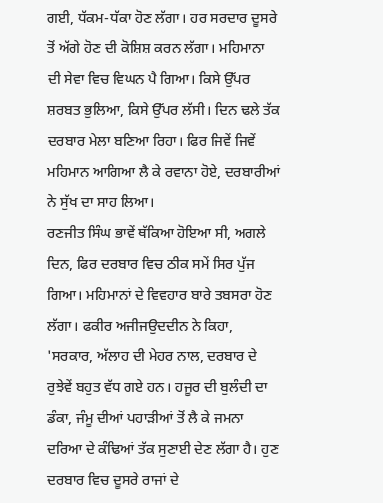ਗਈ, ਧੱਕਮ-ਧੱਕਾ ਹੋਣ ਲੱਗਾ। ਹਰ ਸਰਦਾਰ ਦੂਸਰੇ ਤੋਂ ਅੱਗੇ ਹੋਣ ਦੀ ਕੋਸ਼ਿਸ਼ ਕਰਨ ਲੱਗਾ। ਮਹਿਮਾਨਾ ਦੀ ਸੇਵਾ ਵਿਚ ਵਿਘਨ ਪੈ ਗਿਆ। ਕਿਸੇ ਉੱਪਰ ਸ਼ਰਬਤ ਭੁਲਿਆ, ਕਿਸੇ ਉੱਪਰ ਲੱਸੀ। ਦਿਨ ਢਲੇ ਤੱਕ ਦਰਬਾਰ ਮੇਲਾ ਬਣਿਆ ਰਿਹਾ। ਫਿਰ ਜਿਵੇਂ ਜਿਵੇਂ ਮਹਿਮਾਨ ਆਗਿਆ ਲੈ ਕੇ ਰਵਾਨਾ ਹੋਏ, ਦਰਬਾਰੀਆਂ ਨੇ ਸੁੱਖ ਦਾ ਸਾਹ ਲਿਆ।
ਰਣਜੀਤ ਸਿੰਘ ਭਾਵੇਂ ਥੱਕਿਆ ਹੋਇਆ ਸੀ, ਅਗਲੇ ਦਿਨ, ਫਿਰ ਦਰਬਾਰ ਵਿਚ ਠੀਕ ਸਮੇਂ ਸਿਰ ਪੁੱਜ ਗਿਆ। ਮਹਿਮਾਨਾਂ ਦੇ ਵਿਵਹਾਰ ਬਾਰੇ ਤਬਸਰਾ ਹੋਣ ਲੱਗਾ। ਫਕੀਰ ਅਜੀਜਉਦਦੀਨ ਨੇ ਕਿਹਾ, 'ਸਰਕਾਰ, ਅੱਲਾਹ ਦੀ ਮੇਹਰ ਨਾਲ, ਦਰਬਾਰ ਦੇ ਰੁਝੇਵੇਂ ਬਹੁਤ ਵੱਧ ਗਏ ਹਨ। ਹਜੂਰ ਦੀ ਬੁਲੰਦੀ ਦਾ ਡੰਕਾ, ਜੰਮੂ ਦੀਆਂ ਪਹਾੜੀਆਂ ਤੋਂ ਲੈ ਕੇ ਜਮਨਾ ਦਰਿਆ ਦੇ ਕੰਢਿਆਂ ਤੱਕ ਸੁਣਾਈ ਦੇਣ ਲੱਗਾ ਹੈ। ਹੁਣ ਦਰਬਾਰ ਵਿਚ ਦੂਸਰੇ ਰਾਜਾਂ ਦੇ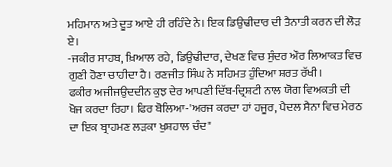ਮਹਿਮਾਨ ਅਤੇ ਦੂਤ ਆਏ ਹੀ ਰਹਿੰਦੇ ਨੇ। ਇਕ ਡਿਉਢੀਦਾਰ ਦੀ ਤੈਨਾਤੀ ਕਰਨ ਦੀ ਲੋੜ ਏ।
-ਜਕੀਰ ਸਾਹਬ, ਖ਼ਿਆਲ ਰਹੇ, ਡਿਉਢੀਦਾਰ, ਦੇਖਣ ਵਿਚ ਸੁੰਦਰ ਔਰ ਲਿਆਕਤ ਵਿਚ ਗੁਣੀ ਹੋਣਾ ਚਾਹੀਦਾ ਹੈ। ਰਣਜੀਤ ਸਿੰਘ ਨੇ ਸਹਿਮਤ ਹੁੰਦਿਆ ਸ਼ਰਤ ਰੱਖੀ।
ਫਕੀਰ ਅਜੀਜਉਦਦੀਨ ਕੁਝ ਦੇਰ ਆਪਣੀ ਦਿੱਬ-ਦ੍ਰਿਸ਼ਟੀ ਨਾਲ ਯੋਗ ਵਿਅਕਤੀ ਦੀ ਖੋਜ ਕਰਦਾ ਰਿਹਾ। ਫਿਰ ਬੋਲਿਆ-'ਅਰਜ ਕਰਦਾ ਹਾਂ ਹਜੂਰ, ਪੈਦਲ ਸੈਨਾ ਵਿਚ ਮੇਰਠ ਦਾ ਇਕ ਬ੍ਰਾਹਮਣ ਲੜਕਾ ਖੁਸ਼ਹਾਲ ਚੰਦ"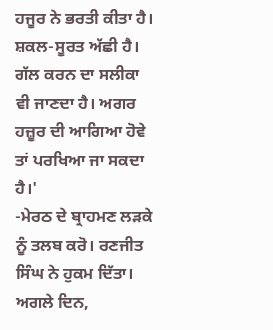ਹਜੂਰ ਨੇ ਭਰਤੀ ਕੀਤਾ ਹੈ। ਸ਼ਕਲ-ਸੂਰਤ ਅੱਛੀ ਹੈ। ਗੱਲ ਕਰਨ ਦਾ ਸਲੀਕਾ ਵੀ ਜਾਣਦਾ ਹੈ। ਅਗਰ ਹਜ਼ੂਰ ਦੀ ਆਗਿਆ ਹੋਵੇ ਤਾਂ ਪਰਖਿਆ ਜਾ ਸਕਦਾ ਹੈ।'
-ਮੇਰਠ ਦੇ ਬ੍ਰਾਹਮਣ ਲੜਕੇ ਨੂੰ ਤਲਬ ਕਰੋ। ਰਣਜੀਤ ਸਿੰਘ ਨੇ ਹੁਕਮ ਦਿੱਤਾ।
ਅਗਲੇ ਦਿਨ,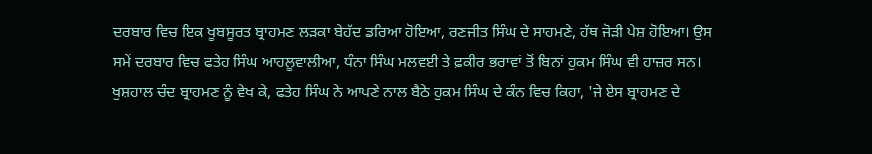ਦਰਬਾਰ ਵਿਚ ਇਕ ਖੂਬਸੂਰਤ ਬ੍ਰਾਹਮਣ ਲੜਕਾ ਬੇਹੱਦ ਡਰਿਆ ਹੋਇਆ, ਰਣਜੀਤ ਸਿੰਘ ਦੇ ਸਾਹਮਣੇ, ਹੱਥ ਜੋੜੀ ਪੇਸ਼ ਹੋਇਆ। ਉਸ ਸਮੇਂ ਦਰਬਾਰ ਵਿਚ ਫਤੇਹ ਸਿੰਘ ਆਹਲੂਵਾਲੀਆ, ਧੰਨਾ ਸਿੰਘ ਮਲਵਈ ਤੇ ਫ਼ਕੀਰ ਭਰਾਵਾਂ ਤੋਂ ਬਿਨਾਂ ਹੁਕਮ ਸਿੰਘ ਵੀ ਹਾਜ਼ਰ ਸਨ। ਖੁਸ਼ਹਾਲ ਚੰਦ ਬ੍ਰਾਹਮਣ ਨੂੰ ਵੇਖ ਕੇ, ਫਤੇਹ ਸਿੰਘ ਨੇ ਆਪਣੇ ਨਾਲ ਬੈਠੇ ਹੁਕਮ ਸਿੰਘ ਦੇ ਕੰਨ ਵਿਚ ਕਿਹਾ, 'ਜੇ ਏਸ ਬ੍ਰਾਹਮਣ ਦੇ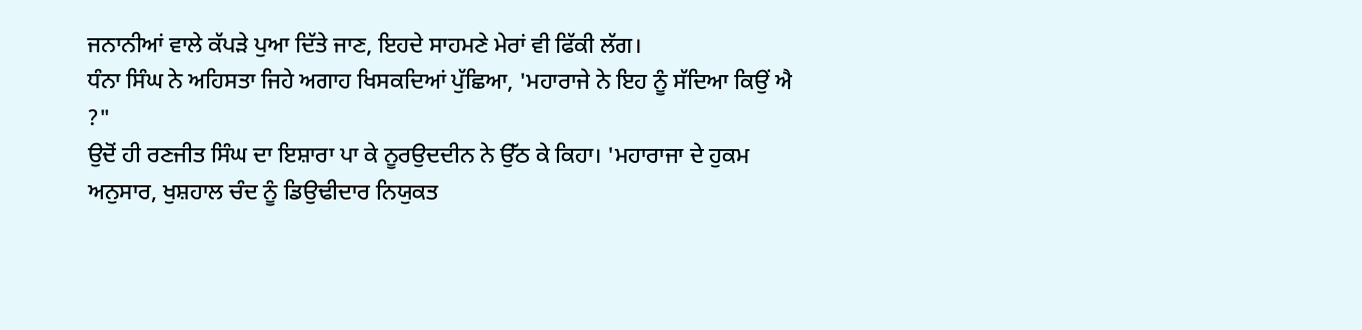ਜਨਾਨੀਆਂ ਵਾਲੇ ਕੱਪੜੇ ਪੁਆ ਦਿੱਤੇ ਜਾਣ, ਇਹਦੇ ਸਾਹਮਣੇ ਮੇਰਾਂ ਵੀ ਫਿੱਕੀ ਲੱਗ।
ਧੰਨਾ ਸਿੰਘ ਨੇ ਅਹਿਸਤਾ ਜਿਹੇ ਅਗਾਹ ਖਿਸਕਦਿਆਂ ਪੁੱਛਿਆ, 'ਮਹਾਰਾਜੇ ਨੇ ਇਹ ਨੂੰ ਸੱਦਿਆ ਕਿਉਂ ਐ ?"
ਉਦੋਂ ਹੀ ਰਣਜੀਤ ਸਿੰਘ ਦਾ ਇਸ਼ਾਰਾ ਪਾ ਕੇ ਨੂਰਉਦਦੀਨ ਨੇ ਉੱਠ ਕੇ ਕਿਹਾ। 'ਮਹਾਰਾਜਾ ਦੇ ਹੁਕਮ ਅਨੁਸਾਰ, ਖੁਸ਼ਹਾਲ ਚੰਦ ਨੂੰ ਡਿਉਢੀਦਾਰ ਨਿਯੁਕਤ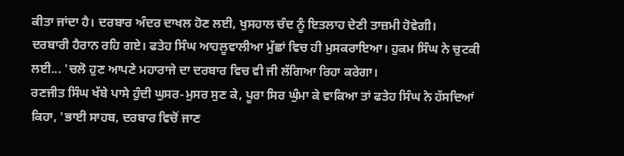ਕੀਤਾ ਜਾਂਦਾ ਹੈ। ਦਰਬਾਰ ਅੰਦਰ ਦਾਖਲ ਹੋਣ ਲਈ, ਖੁਸਹਾਲ ਚੰਦ ਨੂੰ ਇਤਲਾਹ ਦੇਣੀ ਤਾਜ਼ਮੀ ਹੋਵੇਗੀ।
ਦਰਬਾਰੀ ਹੈਰਾਨ ਰਹਿ ਗਏ। ਫਤੇਹ ਸਿੰਘ ਆਹਲੂਵਾਲੀਆ ਮੁੱਛਾਂ ਵਿਚ ਹੀ ਮੁਸਕਰਾਇਆ। ਹੁਕਮ ਸਿੰਘ ਨੇ ਚੁਟਕੀ ਲਈ... 'ਚਲੋ ਹੁਣ ਆਪਣੇ ਮਹਾਰਾਜੇ ਦਾ ਦਰਬਾਰ ਵਿਚ ਵੀ ਜੀ ਲੱਗਿਆ ਰਿਹਾ ਕਰੇਗਾ।
ਰਣਜੀਤ ਸਿੰਘ ਖੱਬੇ ਪਾਸੇ ਹੁੰਦੀ ਘੁਸਰ-ਮੁਸਰ ਸੁਣ ਕੇ, ਪੂਰਾ ਸਿਰ ਘੁੰਮਾ ਕੇ ਵਾਕਿਆ ਤਾਂ ਫਤੇਹ ਸਿੰਘ ਨੇ ਹੱਸਦਿਆਂ ਕਿਹਾ, 'ਭਾਈ ਸਾਹਬ, ਦਰਬਾਰ ਵਿਚੋਂ ਜਾਣ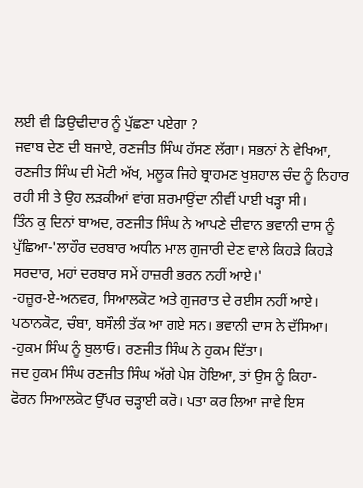ਲਈ ਵੀ ਡਿਉਢੀਦਾਰ ਨੂੰ ਪੁੱਛਣਾ ਪਏਗਾ ?
ਜਵਾਬ ਦੇਣ ਦੀ ਬਜਾਏ, ਰਣਜੀਤ ਸਿੰਘ ਹੱਸਣ ਲੱਗਾ। ਸਭਨਾਂ ਨੇ ਵੇਖਿਆ, ਰਣਜੀਤ ਸਿੰਘ ਦੀ ਮੋਟੀ ਅੱਖ, ਮਲੂਕ ਜਿਹੇ ਬ੍ਰਾਹਮਣ ਖੁਸ਼ਹਾਲ ਚੰਦ ਨੂੰ ਨਿਹਾਰ ਰਹੀ ਸੀ ਤੇ ਉਹ ਲੜਕੀਆਂ ਵਾਂਗ ਸ਼ਰਮਾਉਂਦਾ ਨੀਵੀਂ ਪਾਈ ਖੜ੍ਹਾ ਸੀ।
ਤਿੰਨ ਕੁ ਦਿਨਾਂ ਬਾਅਦ, ਰਣਜੀਤ ਸਿੰਘ ਨੇ ਆਪਣੇ ਦੀਵਾਨ ਭਵਾਨੀ ਦਾਸ ਨੂੰ ਪੁੱਛਿਆ-'ਲਾਹੌਰ ਦਰਬਾਰ ਅਧੀਨ ਮਾਲ ਗੁਜਾਰੀ ਦੇਣ ਵਾਲੇ ਕਿਹੜੇ ਕਿਹੜੇ ਸਰਦਾਰ, ਮਹਾਂ ਦਰਬਾਰ ਸਮੇਂ ਹਾਜ਼ਰੀ ਭਰਨ ਨਹੀਂ ਆਏ।'
-ਹਜ਼ੂਰ-ਏ-ਅਨਵਰ, ਸਿਆਲਕੋਟ ਅਤੇ ਗੁਜਰਾਤ ਦੇ ਰਈਸ ਨਹੀਂ ਆਏ। ਪਠਾਨਕੋਟ, ਚੰਬਾ, ਬਸੌਲੀ ਤੱਕ ਆ ਗਏ ਸਨ। ਭਵਾਨੀ ਦਾਸ ਨੇ ਦੱਸਿਆ।
-ਹੁਕਮ ਸਿੰਘ ਨੂੰ ਬੁਲਾਓ। ਰਣਜੀਤ ਸਿੰਘ ਨੇ ਹੁਕਮ ਦਿੱਤਾ।
ਜਦ ਹੁਕਮ ਸਿੰਘ ਰਣਜੀਤ ਸਿੰਘ ਅੱਗੇ ਪੇਸ਼ ਹੋਇਆ, ਤਾਂ ਉਸ ਨੂੰ ਕਿਹਾ- ਫੋਰਨ ਸਿਆਲਕੋਟ ਉੱਪਰ ਚੜ੍ਹਾਈ ਕਰੋ। ਪਤਾ ਕਰ ਲਿਆ ਜਾਵੇ ਇਸ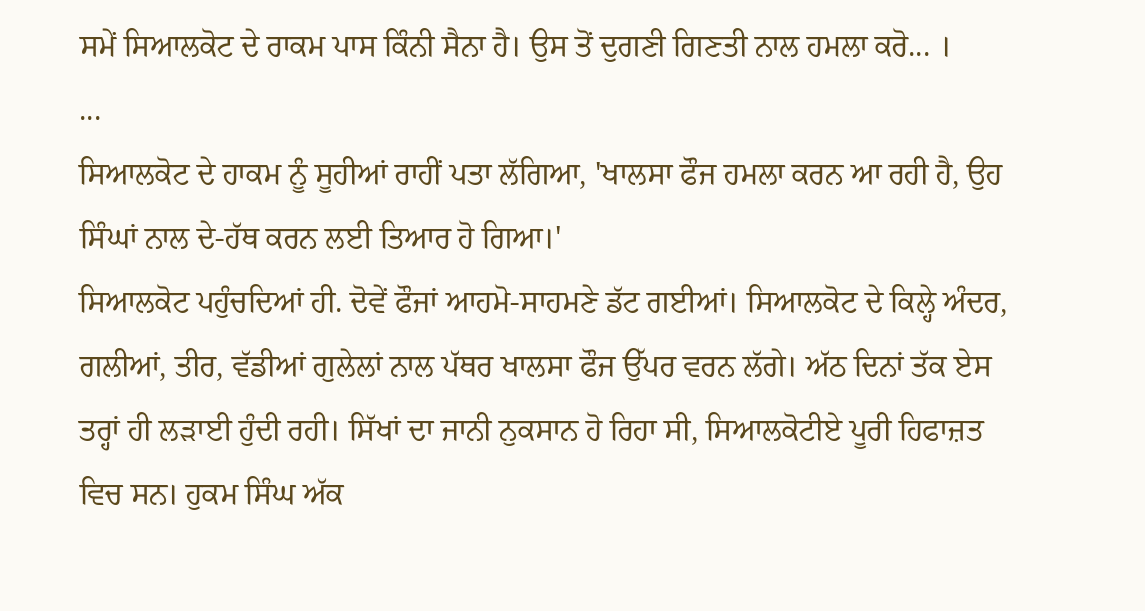ਸਮੇਂ ਸਿਆਲਕੋਟ ਦੇ ਰਾਕਮ ਪਾਸ ਕਿੰਨੀ ਸੈਨਾ ਹੈ। ਉਸ ਤੋਂ ਦੁਗਣੀ ਗਿਣਤੀ ਨਾਲ ਹਮਲਾ ਕਰੋ... ।
...
ਸਿਆਲਕੋਟ ਦੇ ਹਾਕਮ ਨੂੰ ਸੂਹੀਆਂ ਰਾਹੀਂ ਪਤਾ ਲੱਗਿਆ, 'ਖਾਲਸਾ ਫੌਜ ਹਮਲਾ ਕਰਨ ਆ ਰਹੀ ਹੈ, ਉਹ ਸਿੰਘਾਂ ਨਾਲ ਦੇ-ਹੱਥ ਕਰਨ ਲਈ ਤਿਆਰ ਹੋ ਗਿਆ।'
ਸਿਆਲਕੋਟ ਪਹੁੰਚਦਿਆਂ ਹੀ. ਦੋਵੇਂ ਫੌਜਾਂ ਆਹਮੋ-ਸਾਹਮਣੇ ਡੱਟ ਗਈਆਂ। ਸਿਆਲਕੋਟ ਦੇ ਕਿਲ੍ਹੇ ਅੰਦਰ, ਗਲੀਆਂ, ਤੀਰ, ਵੱਡੀਆਂ ਗੁਲੇਲਾਂ ਨਾਲ ਪੱਥਰ ਖਾਲਸਾ ਫੌਜ ਉੱਪਰ ਵਰਨ ਲੱਗੇ। ਅੱਠ ਦਿਨਾਂ ਤੱਕ ਏਸ ਤਰ੍ਹਾਂ ਹੀ ਲੜਾਈ ਹੁੰਦੀ ਰਹੀ। ਸਿੱਖਾਂ ਦਾ ਜਾਨੀ ਨੁਕਸਾਨ ਹੋ ਰਿਹਾ ਸੀ, ਸਿਆਲਕੋਟੀਏ ਪੂਰੀ ਹਿਫਾਜ਼ਤ ਵਿਚ ਸਨ। ਹੁਕਮ ਸਿੰਘ ਅੱਕ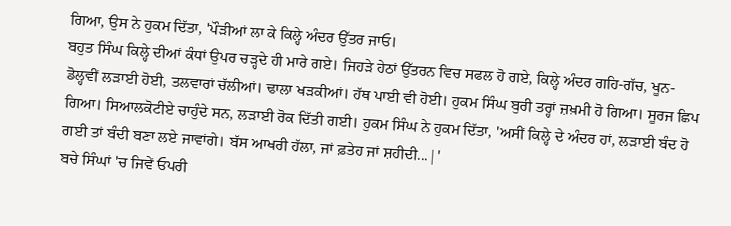ਗਿਆ, ਉਸ ਨੇ ਹੁਕਮ ਦਿੱਤਾ, 'ਪੌੜੀਆਂ ਲਾ ਕੇ ਕਿਲ੍ਹੇ ਅੰਦਰ ਉੱਤਰ ਜਾਓ।
ਬਹੁਤ ਸਿੰਘ ਕਿਲ੍ਹੇ ਦੀਆਂ ਕੰਧਾਂ ਉਪਰ ਚੜ੍ਹਦੇ ਹੀ ਮਾਰੇ ਗਏ। ਜਿਹੜੇ ਹੇਠਾਂ ਉੱਤਰਨ ਵਿਚ ਸਫਲ ਹੋ ਗਏ, ਕਿਲ੍ਹੇ ਅੰਦਰ ਗਹਿ-ਗੱਚ, ਖੂਨ-ਡੋਲ੍ਹਵੀਂ ਲੜਾਈ ਹੋਈ, ਤਲਵਾਰਾਂ ਚੱਲੀਆਂ। ਢਾਲਾ ਖੜਕੀਆਂ। ਹੱਥ ਪਾਈ ਵੀ ਹੋਈ। ਹੁਕਮ ਸਿੰਘ ਬੁਰੀ ਤਰ੍ਹਾਂ ਜ਼ਖ਼ਮੀ ਹੋ ਗਿਆ। ਸੂਰਜ ਛਿਪ ਗਿਆ। ਸਿਆਲਕੋਟੀਏ ਚਾਹੁੰਦੇ ਸਨ, ਲੜਾਈ ਰੋਕ ਦਿੱਤੀ ਗਈ। ਹੁਕਮ ਸਿੰਘ ਨੇ ਹੁਕਮ ਦਿੱਤਾ, 'ਅਸੀਂ ਕਿਲ੍ਹੇ ਦੇ ਅੰਦਰ ਹਾਂ, ਲੜਾਈ ਬੰਦ ਹੋ ਗਈ ਤਾਂ ਬੰਦੀ ਬਣਾ ਲਏ ਜਾਵਾਂਗੇ। ਬੱਸ ਆਖਰੀ ਹੱਲਾ, ਜਾਂ ਫ਼ਤੇਹ ਜਾਂ ਸ਼ਹੀਦੀ...|'
ਬਚੇ ਸਿੰਘਾਂ 'ਚ ਜਿਵੇਂ ਓਪਰੀ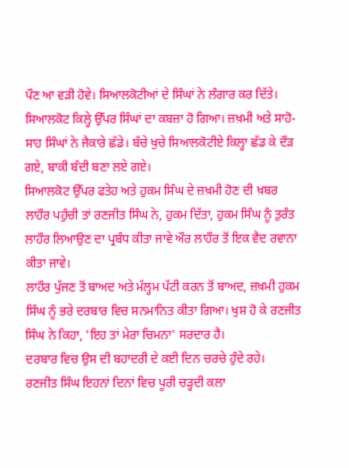ਪੌਣ ਆ ਵੜੀ ਹੋਵੇ। ਸਿਆਲਕੋਟੀਆਂ ਦੇ ਸਿੰਘਾਂ ਨੇ ਲੰਗਾਰ ਕਰ ਦਿੱਤੇ। ਸਿਆਲਕੋਟ ਕਿਲ੍ਹੇ ਉੱਪਰ ਸਿੰਘਾਂ ਦਾ ਕਬਜ਼ਾ ਹੋ ਗਿਆ। ਜ਼ਖ਼ਮੀ ਅਤੇ ਸਾਹੋ-ਸਾਹ ਸਿੰਘਾਂ ਨੇ ਜੈਕਾਰੇ ਛੱਡੇ। ਬੱਚੇ ਖੁਚੇ ਸਿਆਲਕੋਟੀਏ ਕਿਲ੍ਹਾ ਛੱਡ ਕੇ ਦੌੜ ਗਏ, ਬਾਕੀ ਬੰਦੀ ਬਣਾ ਲਏ ਗਏ।
ਸਿਆਲਕੋਟ ਉੱਪਰ ਫਤੇਹ ਅਤੇ ਹੁਕਮ ਸਿੰਘ ਦੇ ਜ਼ਖ਼ਮੀ ਹੋਣ ਦੀ ਖ਼ਬਰ ਲਾਹੌਰ ਪਹੁੰਚੀ ਤਾਂ ਰਣਜੀਤ ਸਿੰਘ ਨੇ, ਹੁਕਮ ਦਿੱਤਾ, ਹੁਕਮ ਸਿੰਘ ਨੂੰ ਤੁਰੰਤ ਲਾਹੌਰ ਲਿਆਉਣ ਦਾ ਪ੍ਰਬੰਧ ਕੀਤਾ ਜਾਵੇ ਔਰ ਲਾਹੌਰ ਤੋਂ ਇਕ ਵੈਦ ਰਵਾਨਾ ਕੀਤਾ ਜਾਵੇ।
ਲਾਹੌਰ ਪੁੱਜਣ ਤੋਂ ਬਾਅਦ ਅਤੇ ਮੱਲ੍ਹਮ ਪੱਟੀ ਕਰਨ ਤੋਂ ਬਾਅਦ, ਜ਼ਖ਼ਮੀ ਹੁਕਮ ਸਿੰਘ ਨੂੰ ਭਰੇ ਦਰਬਾਰ ਵਿਚ ਸਨਮਾਨਿਤ ਕੀਤਾ ਗਿਆ। ਖੁਸ਼ ਹੋ ਕੇ ਰਣਜੀਤ ਸਿੰਘ ਨੇ ਕਿਹਾ, 'ਇਹ ਤਾਂ ਮੇਰਾ ਚਿਮਨਾ' ਸਰਦਾਰ ਹੈ।
ਦਰਬਾਰ ਵਿਚ ਉਸ ਦੀ ਬਹਾਦਰੀ ਦੇ ਕਈ ਦਿਨ ਚਰਚੇ ਹੁੰਦੇ ਰਹੇ।
ਰਣਜੀਤ ਸਿੰਘ ਇਹਨਾਂ ਦਿਨਾਂ ਵਿਚ ਪੂਰੀ ਚੜ੍ਹਦੀ ਕਲਾ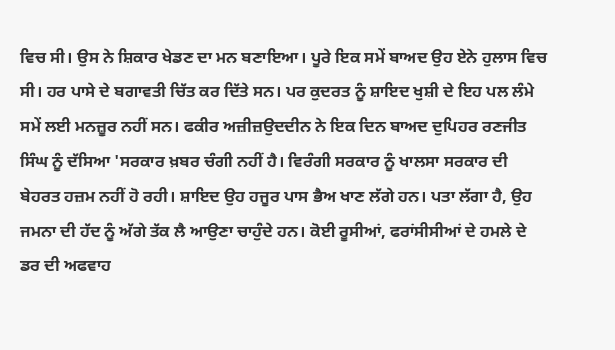ਵਿਚ ਸੀ। ਉਸ ਨੇ ਸ਼ਿਕਾਰ ਖੇਡਣ ਦਾ ਮਨ ਬਣਾਇਆ। ਪੂਰੇ ਇਕ ਸਮੇਂ ਬਾਅਦ ਉਹ ਏਨੇ ਹੁਲਾਸ ਵਿਚ ਸੀ। ਹਰ ਪਾਸੇ ਦੇ ਬਗਾਵਤੀ ਚਿੱਤ ਕਰ ਦਿੱਤੇ ਸਨ। ਪਰ ਕੁਦਰਤ ਨੂੰ ਸ਼ਾਇਦ ਖੁਸ਼ੀ ਦੇ ਇਹ ਪਲ ਲੰਮੇ ਸਮੇਂ ਲਈ ਮਨਜ਼ੂਰ ਨਹੀਂ ਸਨ। ਫਕੀਰ ਅਜ਼ੀਜ਼ਉਦਦੀਨ ਨੇ ਇਕ ਦਿਨ ਬਾਅਦ ਦੁਪਿਹਰ ਰਣਜੀਤ ਸਿੰਘ ਨੂੰ ਦੱਸਿਆ 'ਸਰਕਾਰ ਖ਼ਬਰ ਚੰਗੀ ਨਹੀਂ ਹੈ। ਵਿਰੰਗੀ ਸਰਕਾਰ ਨੂੰ ਖਾਲਸਾ ਸਰਕਾਰ ਦੀ ਬੇਹਰਤ ਹਜ਼ਮ ਨਹੀਂ ਹੋ ਰਹੀ। ਸ਼ਾਇਦ ਉਹ ਹਜੂਰ ਪਾਸ ਭੈਅ ਖਾਣ ਲੱਗੇ ਹਨ। ਪਤਾ ਲੱਗਾ ਹੈ, ਉਹ ਜਮਨਾ ਦੀ ਹੱਦ ਨੂੰ ਅੱਗੇ ਤੱਕ ਲੈ ਆਉਣਾ ਚਾਹੁੰਦੇ ਹਨ। ਕੋਈ ਰੂਸੀਆਂ, ਫਰਾਂਸੀਸੀਆਂ ਦੇ ਹਮਲੇ ਦੇ ਡਰ ਦੀ ਅਫਵਾਹ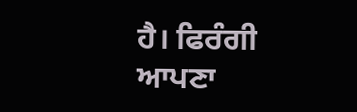ਹੈ। ਫਿਰੰਗੀ ਆਪਣਾ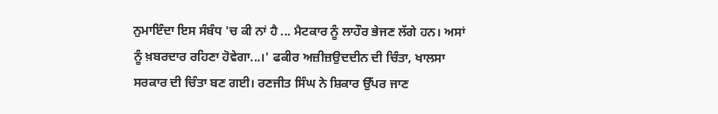ਨੁਮਾਇੰਦਾ ਇਸ ਸੰਬੰਧ 'ਚ ਕੀ ਨਾਂ ਹੈ ... ਮੈਟਕਾਰ ਨੂੰ ਲਾਹੌਰ ਭੇਜਣ ਲੱਗੇ ਹਨ। ਅਸਾਂ ਨੂੰ ਖ਼ਬਰਦਾਰ ਰਹਿਣਾ ਹੋਵੇਗਾ...।' ਫਕੀਰ ਅਜ਼ੀਜ਼ਉਦਦੀਨ ਦੀ ਚਿੰਤਾ, ਖਾਲਸਾ ਸਰਕਾਰ ਦੀ ਚਿੰਤਾ ਬਣ ਗਈ। ਰਣਜੀਤ ਸਿੰਘ ਨੇ ਸ਼ਿਕਾਰ ਉੱਪਰ ਜਾਣ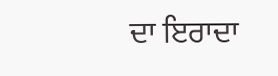ਦਾ ਇਰਾਦਾ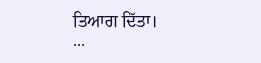ਤਿਆਗ ਦਿੱਤਾ।
...